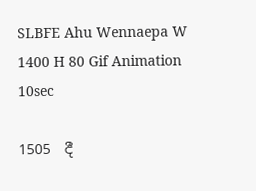SLBFE Ahu Wennaepa W 1400 H 80 Gif Animation 10sec

1505  දී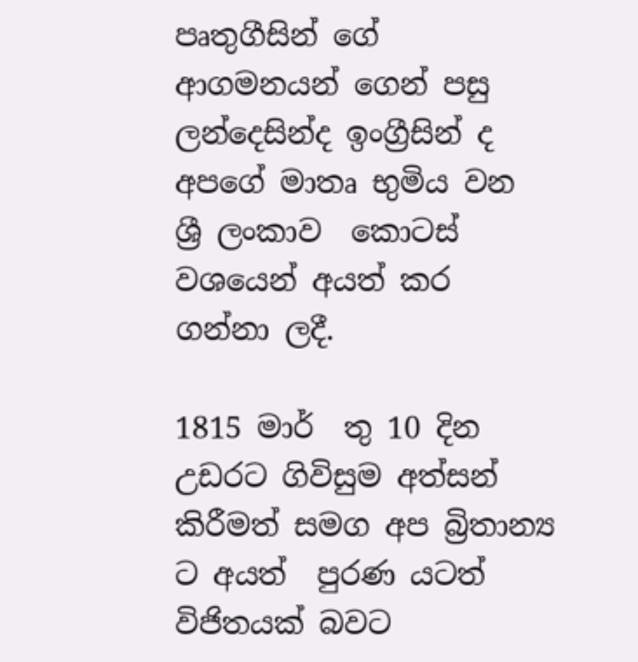පෘතුගීසින් ගේ ආගමනයන් ගෙන් පසු  ලන්දෙසින්ද ඉංග්‍රීසින් ද අපගේ මාතෘ භුමිය වන ශ්‍රී ලංකාව  කොටස් වශයෙන් අයත් කර ගන්නා ලදී.

1815 මාර්  තු 10 දින උඩරට ගිවිසුම අත්සන් කිරීමත් සමග අප බ්‍රිතාන්‍ය ට අයත්  පුරණ යටත් විජිතයක් බවට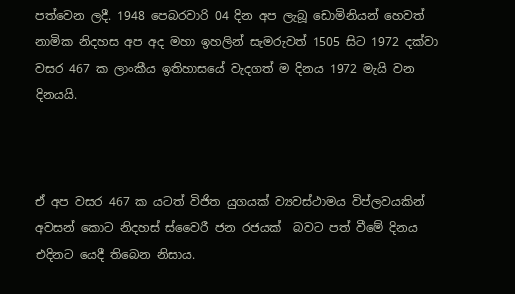පත්වෙන ලදී. 1948 පෙබරවාරි 04 දින අප ලැබූ ඩොමිනියන් හෙවත් නාමික නිදහස අප අද මහා ඉහලින් සැමරුවත් 1505 සිට 1972 දක්වා වසර 467 ක ලාංකීය ඉතිහාසයේ වැදගත් ම දිනය 1972 මැයි වන දිනයයි.



ඒ අප වසර 467 ක යටත් විජිත යුගයක් ව්‍යවස්ථාමය විප්ලවයකින් අවසන් කොට නිදහස් ස්වෛරී ජන රජයක්  බවට පත් වීමේ දිනය එදිනට යෙදී තිබෙන නිසාය.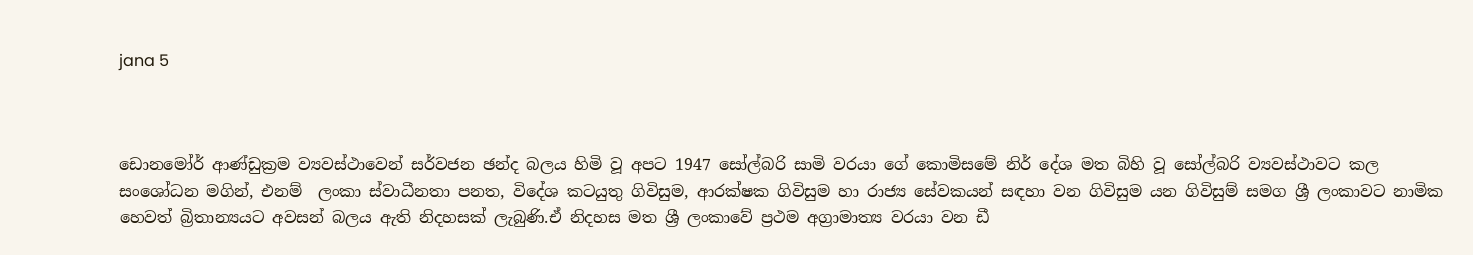jana 5



ඩොනමෝර් ආණ්ඩුක්‍රම ව්‍යවස්ථාවෙන් සර්වජන ඡන්ද බලය හිමි වූ අපට 1947 සෝල්බරි සාමි වරයා ගේ කොමිසමේ නිර් දේශ මත බිහි වූ සෝල්බරි ව්‍යවස්ථාවට කල සංශෝධන මගින්, එනම්  ලංකා ස්වාධීනතා පනත, විදේශ කටයුතු ගිවිසුම, ආරක්ෂක ගිවිසුම හා රාජ්‍ය සේවකයන් සඳහා වන ගිවිසුම යන ගිවිසුම් සමග ශ්‍රී ලංකාවට නාමික හෙවත් බ්‍රිතාන්‍යයට අවසන් බලය ඇති නිදහසක් ලැබුණි.ඒ නිදහස මත ශ්‍රී ලංකාවේ ප්‍රථම අග්‍රාමාත්‍ය වරයා වන ඩී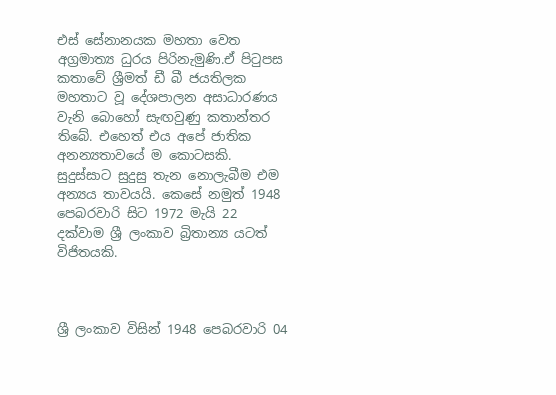එස් සේනානයක මහතා වෙත අග්‍රමාත්‍ය ධුරය පිරිනැමුණි.ඒ පිටුපස කතාවේ ශ්‍රීමත් ඩී බී ජයතිලක මහතාට වූ දේශපාලන අසාධාරණය වැනි බොහෝ සැඟවුණු කතාන්තර තිබේ. එහෙත් එය අපේ ජාතික අනන්‍යතාවයේ ම කොටසකි. සුදුස්සාට සුදුසු තැන නොලැබීම එම අන්‍යය තාවයයි. කෙසේ නමුත් 1948 පෙබරවාරි සිට 1972 මැයි 22 දක්වාම ශ්‍රී ලංකාව බ්‍රිතාන්‍ය යටත් විජිතයකි.



ශ්‍රී ලංකාව විසින් 1948 පෙබරවාරි 04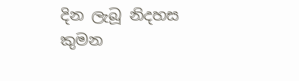දින ලැබූ නිදහස කුමන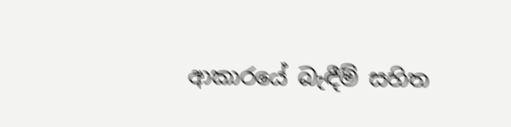ආකාරයේ බැඳීම් සහිත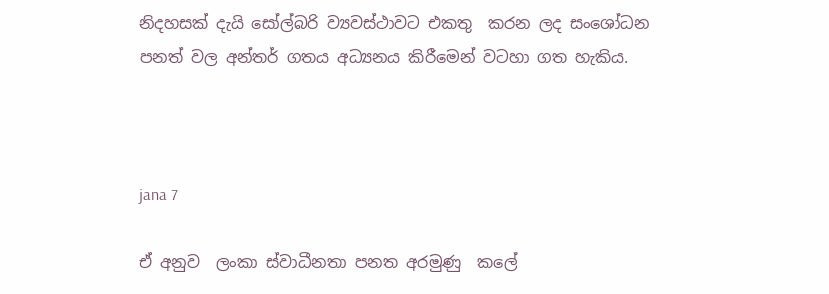නිදහසක් දැයි සෝල්බරි ව්‍යවස්ථාවට එකතු  කරන ලද සංශෝධන පනත් වල අන්තර් ගතය අධ්‍යනය කිරීමෙන් වටහා ගත හැකිය.



jana 7

ඒ අනුව  ලංකා ස්වාධීනතා පනත අරමුණු  කලේ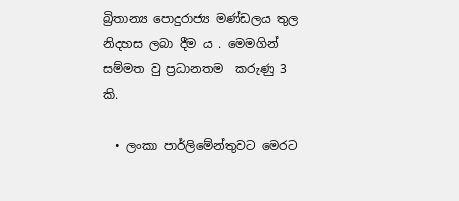බ්‍රිතාන්‍ය පොදුරාජ්‍ය මණ්ඩලය තුල නිදහස ලබා දීම ය . මෙමගින් සම්මත වු ප්‍රධානතම  කරුණු 3 කි.

  • ලංකා පාර්ලිමේන්තුවට මෙරට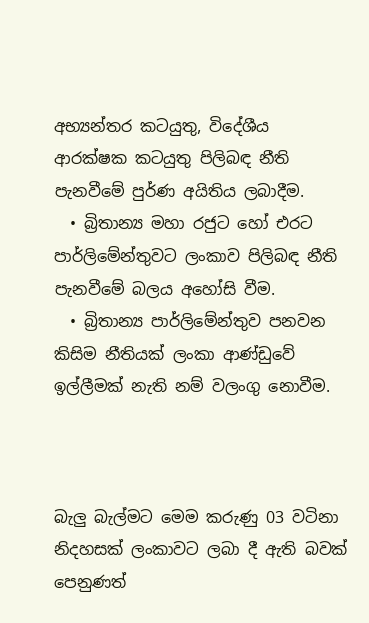අභ්‍යන්තර කටයුතු, විදේශීය ආරක්ෂක කටයුතු පිලිබඳ නීති පැනවීමේ පුර්ණ අයිතිය ලබාදීම.
  • බ්‍රිතාන්‍ය මහා රජුට හෝ එරට පාර්ලිමේන්තුවට ලංකාව පිලිබඳ නීති පැනවීමේ බලය අහෝසි වීම.
  • බ්‍රිතාන්‍ය පාර්ලිමේන්තුව පනවන කිසිම නීතියක් ලංකා ආණ්ඩුවේ ඉල්ලීමක් නැති නම් වලංගු නොවීම.



බැලු බැල්මට මෙම කරුණු 03 වටිනා නිදහසක් ලංකාවට ලබා දී ඇති බවක් පෙනුණත්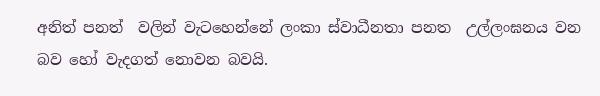අනිත් පනත්  වලින් වැටහෙන්නේ ලංකා ස්වාධීනතා පනත  උල්ලංඝනය වන බව හෝ වැදගත් නොවන බවයි.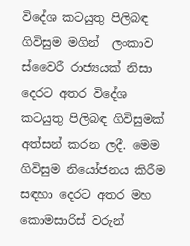විදේශ කටයුතු පිලිබඳ ගිවිසුම මගින්  ලංකාව ස්වෛරී රාජ්‍යයක් නිසා දෙරට අතර විදේශ කටයුතු පිලිබඳ ගිවිසුමක් අත්සන් කරන ලදී. මෙම ගිවිසුම නියෝජනය කිරීම සඳහා දෙරට අතර මහ කොමසාරිස් වරුන්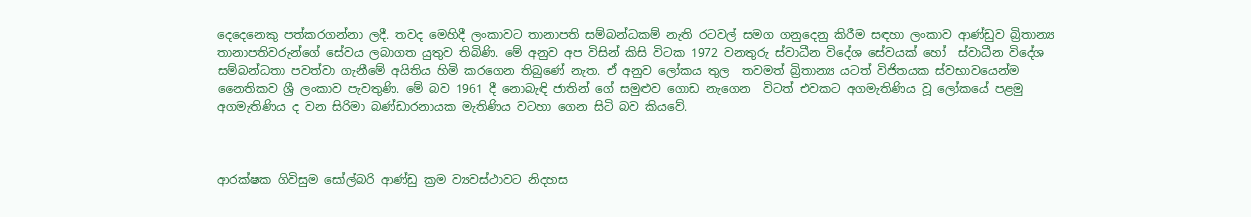දෙදෙනෙකු පත්කරගන්නා ලදී. තවද මෙහිදී ලංකාවට තානාපති සම්බන්ධකම් නැති රටවල් සමග ගනුදෙනු කිරීම සඳහා ලංකාව ආණ්ඩුව බ්‍රිතාන්‍ය තානාපතිවරුන්ගේ සේවය ලබාගත යුතුව තිබිණි. මේ අනුව අප විසින් කිසි විටක 1972 වනතුරු ස්වාධීන විදේශ සේවයක් හෝ  ස්වාධීන විදේශ සම්බන්ධතා පවත්වා ගැනීමේ අයිතිය හිමි කරගෙන තිබුණේ නැත. ඒ අනුව ලෝකය තුල  තවමත් බ්‍රිතාන්‍ය යටත් විජිතයක ස්වභාවයෙන්ම නෛතිකව ශ්‍රී ලංකාව පැවතුණි. මේ බව 1961 දී නොබැඳි ජාතින් ගේ සමුළුව ගොඩ නැගෙන  විටත් එවකට අගමැතිණිය වූ ලෝකයේ පළමු අගමැතිණිය ද වන සිරිමා බණ්ඩාරනායක මැතිණිය වටහා ගෙන සිටි බව කියවේ.



ආරක්ෂක ගිවිසුම සෝල්බරි ආණ්ඩු ක්‍රම ව්‍යවස්ථාවට නිදහස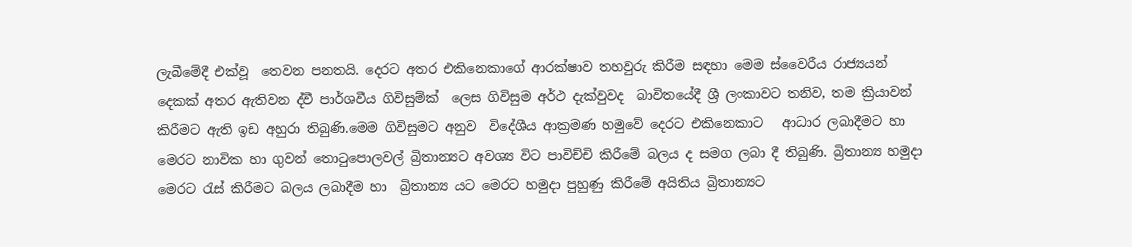ලැබීමේදී එක්වූ  තෙවන පනතයි. දෙරට අතර එකිනෙකාගේ ආරක්ෂාව තහවුරු කිරීම සඳහා මෙම ස්වෛරීය රාජ්‍යයන් දෙකක් අතර ඇතිවන ද්වී පාර්ශවීය ගිවිසුම්ක්  ලෙස ගිවිසුම අර්ථ දැක්වුවද  බාවිතයේදී ශ්‍රී ලංකාවට තනිව, තම ක්‍රියාවන් කිරීමට ඇති ඉඩ අහුරා තිබුණි.මෙම ගිවිසුමට අනුව  විදේශීය ආක්‍රමණ හමුවේ දෙරට එකිනෙකාට   ආධාර ලබාදීමට හා  මෙරට නාවික හා ගුවන් තොටුපොලවල් බ්‍රිතාන්‍යට අවශ්‍ය විට පාවිච්චි කිරීමේ බලය ද සමග ලබා දී තිබුණි. බ්‍රිතාන්‍ය හමුදා මෙරට රැස් කිරීමට බලය ලබාදීම හා  බ්‍රිතාන්‍ය යට මෙරට හමුදා පුහුණු කිරීමේ අයිතිය බ්‍රිතාන්‍යට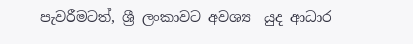පැවරීමටත්, ශ්‍රී ලංකාවට අවශ්‍ය  යුද ආධාර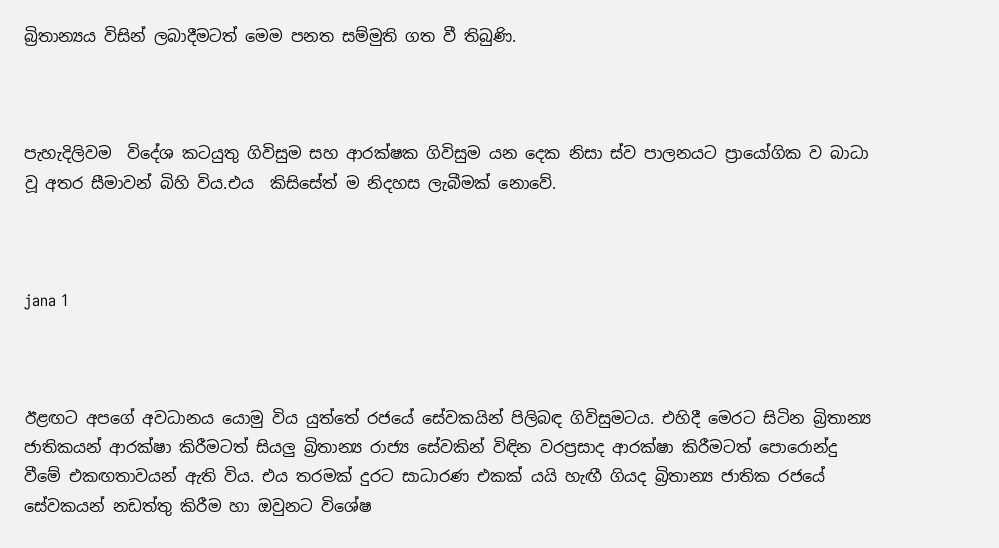බ්‍රිතාන්‍යය විසින් ලබාදීමටත් මෙම පනත සම්මුති ගත වී තිබුණි.



පැහැදිලිවම  විදේශ කටයුතු ගිවිසුම සහ ආරක්ෂක ගිවිසුම යන දෙක නිසා ස්ව පාලනයට ප්‍රායෝගික ව බාධා වූ අතර සීමාවන් බිහි විය.එය  කිසිසේත් ම නිදහස ලැබීමක් නොවේ.



jana 1



ඊළඟට අපගේ අවධානය යොමු විය යුත්තේ රජයේ සේවකයින් පිලිබඳ ගිවිසුමටය. එහිදී මෙරට සිටින බ්‍රිතාන්‍ය ජාතිකයන් ආරක්ෂා කිරීමටත් සියලු බ්‍රිතාන්‍ය රාජ්‍ය සේවකින් විඳින වරප්‍රසාද ආරක්ෂා කිරීමටත් පොරොන්දු වීමේ එකඟතාවයන් ඇති විය. එය තරමක් දුරට සාධාරණ එකක් යයි හැඟී ගියද බ්‍රිතාන්‍ය ජාතික රජයේ සේවකයන් නඩත්තු කිරීම හා ඔවුනට විශේෂ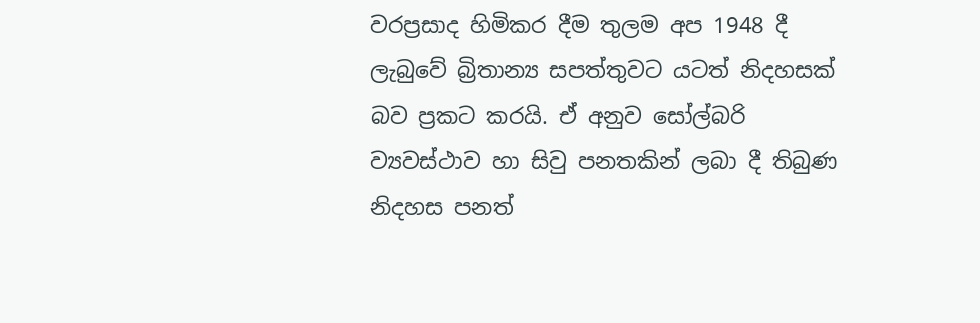වරප්‍රසාද හිමිකර දීම තුලම අප 1948 දී ලැබුවේ බ්‍රිතාන්‍ය සපත්තුවට යටත් නිදහසක් බව ප්‍රකට කරයි. ඒ අනුව සෝල්බරි ව්‍යවස්ථාව හා සිවු පනතකින් ලබා දී තිබුණ නිදහස පනත්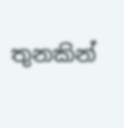තුනකින්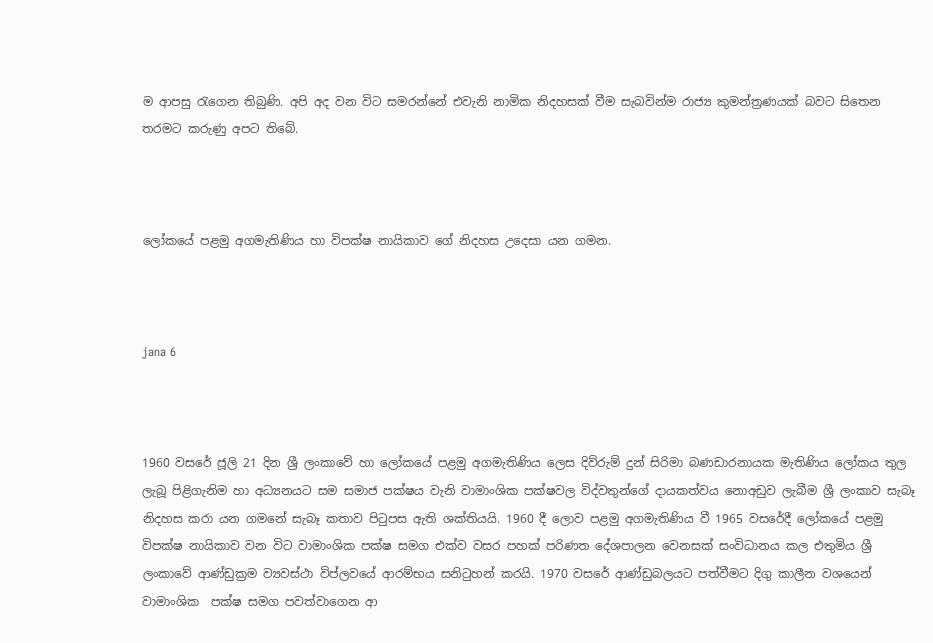ම ආපසු රැගෙන තිබුණි. අපි අද වන විට සමරන්නේ එවැනි නාමික නිදහසක් වීම සැබවින්ම රාජ්‍ය කුමන්ත්‍රණයක් බවට සිතෙන තරමට කරුණු අපට තිබේ.



ලෝකයේ පළමු අගමැතිණිය හා විපක්ෂ නායිකාව ගේ නිදහස උදෙසා යන ගමන.



jana 6



1960 වසරේ ජූලි 21 දින ශ්‍රී ලංකාවේ හා ලෝකයේ පළමු අගමැතිණිය ලෙස දිව්රුම් දුන් සිරිමා බණඩාරනායක මැතිණිය ලෝකය තුල ලැබූ පිළිගැනිම හා අධ්‍යනයට සම සමාජ පක්ෂය වැනි වාමාංශික පක්ෂවල විද්වතුන්ගේ දායකත්වය නොඅඩුව ලැබීම ශ්‍රී ලංකාව සැබෑ නිදහස කරා යන ගමනේ සැබෑ කතාව පිටුපස ඇති ශක්තියයි. 1960 දී ලොව පළමු අගමැතිණිය වී 1965 වසරේදී ලෝකයේ පළමු විපක්ෂ නායිකාව වන විට වාමාංශික පක්ෂ සමග එක්ව වසර පහක් පරිණත දේශපාලන වෙනසක් සංවිධානය කල එතුමිය ශ්‍රී ලංකාවේ ආණ්ඩුක්‍රම ව්‍යවස්ථා විප්ලවයේ ආරම්භය සනිටුහන් කරයි. 1970 වසරේ ආණ්ඩුබලයට පත්වීමට දිගු කාලීන වශයෙන් වාමාංශික  පක්ෂ සමග පවත්වාගෙන ආ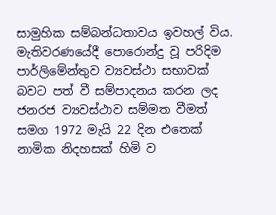සාමුහික සම්බන්ධතාවය ඉවහල් විය. මැතිවරණයේදී පොරොන්දු වූ පරිදිම පාර්ලිමේන්තුව ව්‍යවස්ථා සභාවක් බවට පත් වී සම්පාදනය කරන ලද ජනරජ ව්‍යවස්ථාව සම්මත වීමත් සමග 1972 මැයි 22 දින එතෙක් නාමික නිදහසක් හිමි ව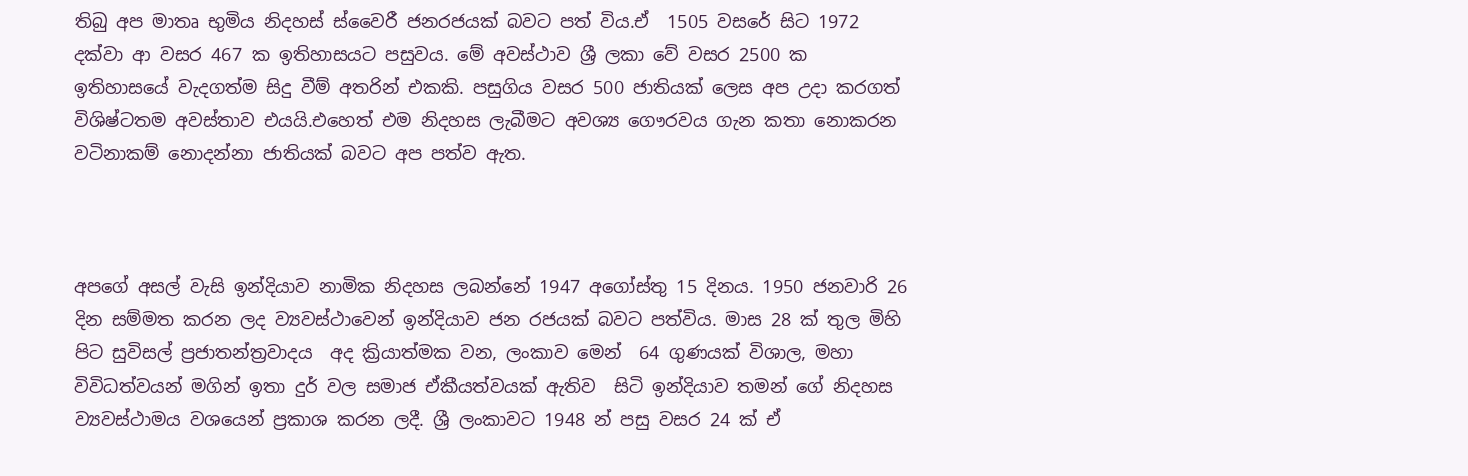තිබු අප මාතෘ භුමිය නිදහස් ස්වෛරී ජනරජයක් බවට පත් විය.ඒ  1505 වසරේ සිට 1972 දක්වා ආ වසර 467 ක ඉතිහාසයට පසුවය. මේ අවස්ථාව ශ්‍රී ලකා වේ වසර 2500 ක ඉතිහාසයේ වැදගත්ම සිදු වීම් අතරින් එකකි. පසුගිය වසර 500 ජාතියක් ලෙස අප උදා කරගත් විශිෂ්ටතම අවස්තාව එයයි.එහෙත් එම නිදහස ලැබීමට අවශ්‍ය ගෞරවය ගැන කතා නොකරන වටිනාකම් නොදන්නා ජාතියක් බවට අප පත්ව ඇත.



අපගේ අසල් වැසි ඉන්දියාව නාමික නිදහස ලබන්නේ 1947 අගෝස්තු 15 දිනය. 1950 ජනවාරි 26 දින සම්මත කරන ලද ව්‍යවස්ථාවෙන් ඉන්දියාව ජන රජයක් බවට පත්විය. මාස 28 ක් තුල මිහි පිට සුවිසල් ප්‍රජාතන්ත්‍රවාදය  අද ක්‍රියාත්මක වන, ලංකාව මෙන්  64 ගුණයක් විශාල, මහා විවිධත්වයන් මගින් ඉතා දුර් වල සමාජ ඒකීයත්වයක් ඇතිව  සිටි ඉන්දියාව තමන් ගේ නිදහස ව්‍යවස්ථාමය වශයෙන් ප්‍රකාශ කරන ලදී. ශ්‍රී ලංකාවට 1948 න් පසු වසර 24 ක් ඒ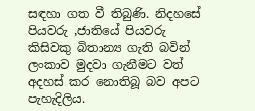සඳහා ගත වී තිබුණි. නිදහසේ පියවරු ,ජාතියේ පියවරු කිසිවකු බිතාන්‍ය ගැති බවින් ලංකාව මුදවා ගැනීමට වත් අදහස් කර නොතිබූ බව අපට පැහැදිලිය.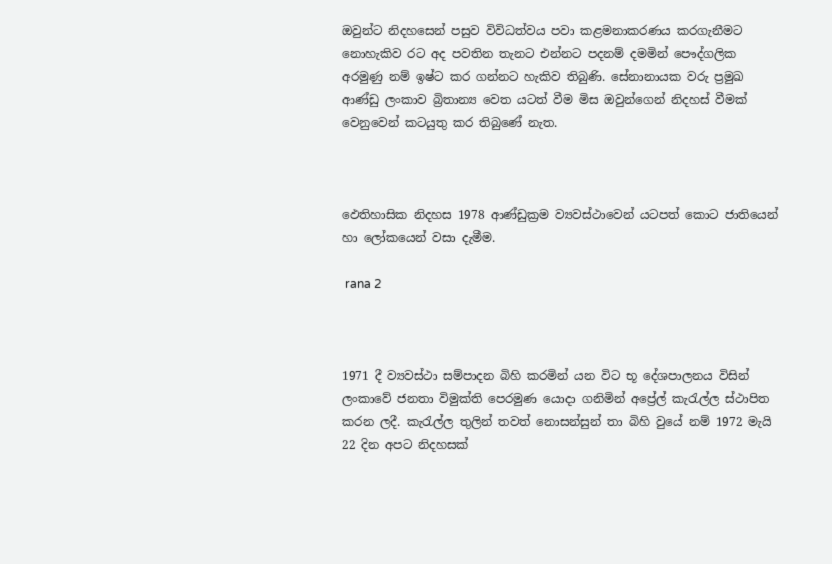ඔවුන්ට නිදහසෙන් පසුව විවිධත්වය පවා කළමනාකරණය කරගැනීමට නොහැකිව රට අද පවතින තැනට එන්නට පදනම් දමමින් පෞද්ගලික අරමුණු නම් ඉෂ්ට කර ගන්නට හැකිව තිබුණි. සේනානායක වරු ප්‍රමුඛ ආණ්ඩු ලංකාව බ්‍රිතාන්‍ය වෙත යටත් වීම මිස ඔවුන්ගෙන් නිදහස් වීමක් වෙනුවෙන් කටයුතු කර තිබුණේ නැත.



ඵෙතිහාසික නිදහස 1978 ආණ්ඩුක්‍රම ව්‍යවස්ථාවෙන් යටපත් කොට ජාතියෙන්  හා ලෝකයෙන් වසා දැමීම.

 rana 2



1971 දී ව්‍යවස්ථා සම්පාදන බිහි කරමින් යන විට භූ දේශපාලනය විසින් ලංකාවේ ජනතා විමුක්ති පෙරමුණ යොදා ගනිමින් අප්‍රේල් කැරැල්ල ස්ථාපිත කරන ලදී. කැරැල්ල තුලින් තවත් නොසන්සුන් තා බිහි වුයේ නම් 1972 මැයි  22 දින අපට නිදහසක්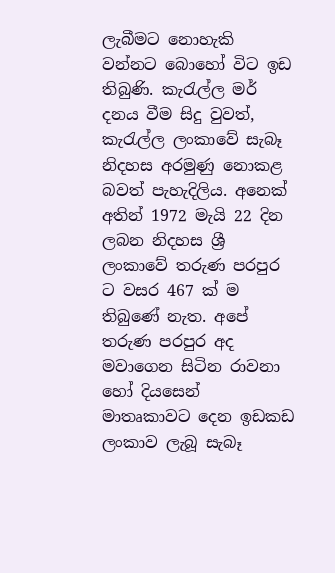ලැබීමට නොහැකි වන්නට බොහෝ විට ඉඩ තිබුණි. කැරැල්ල මර් දනය වීම සිදු වුවත්, කැරැල්ල ලංකාවේ සැබෑ නිදහස අරමුණු නොකළ බවත් පැහැදිලිය. අනෙක් අතින් 1972 මැයි 22 දින ලබන නිදහස ශ්‍රී ලංකාවේ තරුණ පරපුර ට වසර 467 ක් ම තිබුණේ නැත. අපේ තරුණ පරපුර අද මවාගෙන සිටින රාවනා හෝ දියසෙන් මාතෘකාවට දෙන ඉඩකඩ ලංකාව ලැබූ සැබෑ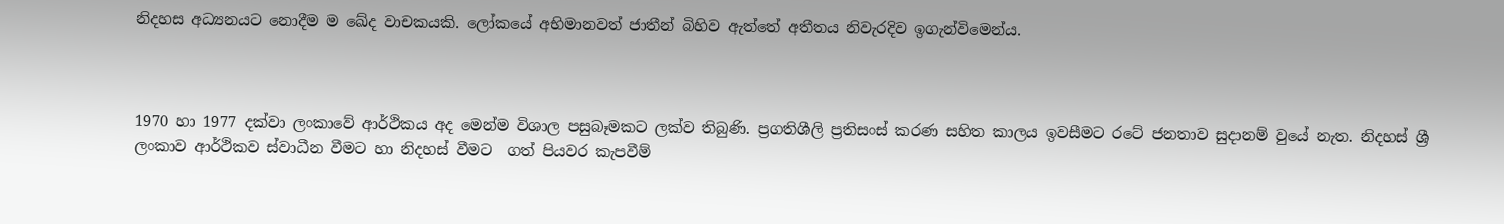නිදහස අධ්‍යනයට නොදීම ම ඛේද වාචකයකි. ලෝකයේ අභිමානවත් ජාතීන් බිහිව ඇත්තේ අතීතය නිවැරදිව ඉගැන්විමෙන්ය.



1970 හා 1977 දක්වා ලංකාවේ ආර්ථිකය අද මෙන්ම විශාල පසුබෑමකට ලක්ව තිබුණි. ප්‍රගතිශීලි ප්‍රතිසංස් කරණ සහිත කාලය ඉවසීමට රටේ ජනතාව සුදානම් වුයේ නැත. නිදහස් ශ්‍රී ලංකාව ආර්ථිකව ස්වාධීන වීමට හා නිදහස් වීමට  ගත් පියවර කැපවීම්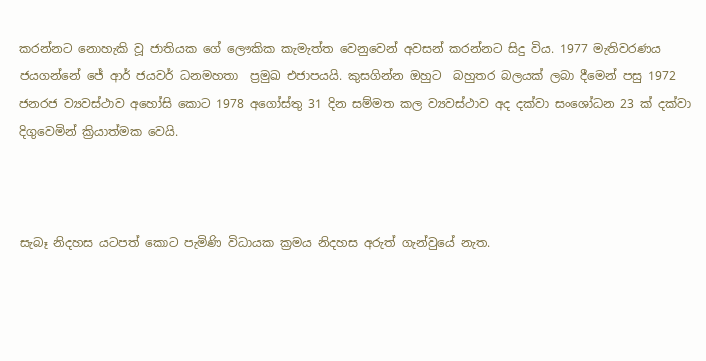කරන්නට නොහැකි වූ ජාතියක ගේ ලෞකික කැමැත්ත වෙනුවෙන් අවසන් කරන්නට සිදු විය. 1977 මැතිවරණය ජයගන්නේ ජේ ආර් ජයවර් ධනමහතා  ප්‍රමුඛ එජාපයයි. කුසගින්න ඔහුට  බහුතර බලයක් ලබා දීමෙන් පසු 1972 ජනරජ ව්‍යවස්ථාව අහෝසි කොට 1978 අගෝස්තු 31 දින සම්මත කල ව්‍යවස්ථාව අද දක්වා සංශෝධන 23 ක් දක්වා දිගුවෙමින් ක්‍රියාත්මක වෙයි.



සැබෑ නිදහස යටපත් කොට පැමිණි විධායක ක්‍රමය නිදහස අරුත් ගැන්වුයේ නැත.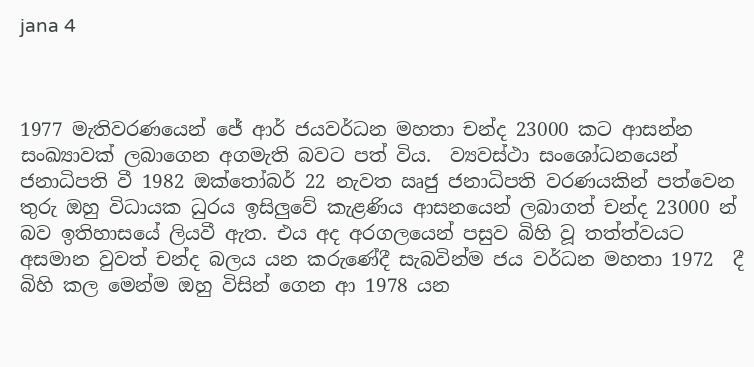jana 4



1977 මැතිවරණයෙන් ජේ ආර් ජයවර්ධන මහතා චන්ද 23000 කට ආසන්න සංඛ්‍යාවක් ලබාගෙන අගමැති බවට පත් විය.  ව්‍යවස්ථා සංශෝධනයෙන් ජනාධිපති වී 1982 ඔක්තෝබර් 22 නැවත ඍජු ජනාධිපති වරණයකින් පත්වෙන තුරු ඔහු විධායක ධුරය ඉසිලුවේ කැළණිය ආසනයෙන් ලබාගත් චන්ද 23000 න්  බව ඉතිහාසයේ ලියවී ඇත. එය අද අරගලයෙන් පසුව බිහි වූ තත්ත්වයට අසමාන වුවත් චන්ද බලය යන කරුණේදී සැබවින්ම ජය වර්ධන මහතා 1972  දී බිහි කල මෙන්ම ඔහු විසින් ගෙන ආ 1978 යන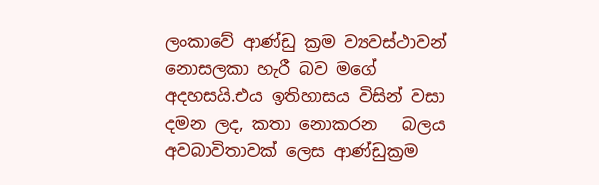ලංකාවේ ආණ්ඩු ක්‍රම ව්‍යවස්ථාවන්  නොසලකා හැරී බව මගේ අදහසයි.එය ඉතිහාසය විසින් වසා දමන ලද, කතා නොකරන   බලය අවබාවිතාවක් ලෙස ආණ්ඩුක්‍රම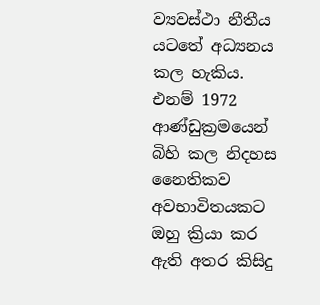ව්‍යවස්ථා නීතීය යටතේ අධ්‍යනය කල හැකිය. එනම් 1972 ආණ්ඩුක්‍රමයෙන් බිහි කල නිදහස නෛතිකව අවභාවිතයකට ඔහු ක්‍රියා කර ඇති අතර කිසිදු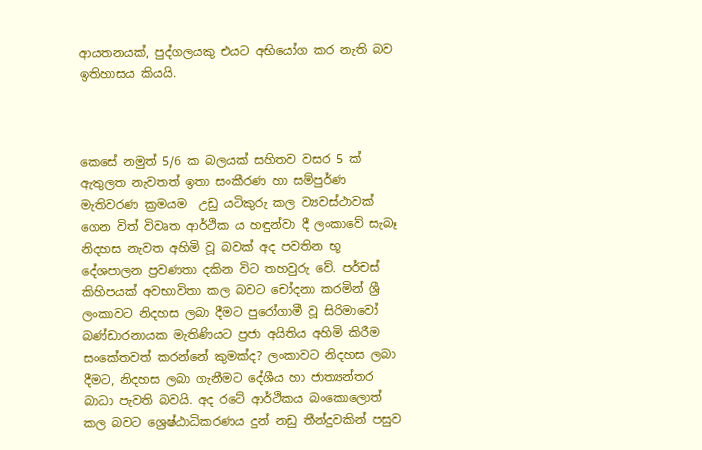ආයතනයක්, පුද්ගලයකු එයට අභියෝග කර නැති බව ඉතිහාසය කියයි.



කෙසේ නමුත් 5/6 ක බලයක් සහිතව වසර 5 ක් ඇතුලත නැවතත් ඉතා සංකීරණ හා සම්පුර්ණ මැතිවරණ ක්‍රමයම  උඩු යටිකුරු කල ව්‍යවස්ථාවක් ගෙන විත් විවෘත ආර්ථික ය හඳුන්වා දී ලංකාවේ සැබෑ නිදහස නැවත අහිමි වූ බවක් අද පවතින භූ දේශපාලන ප්‍රවණතා දකින විට තහවුරු වේ. පර්චස් කිහිපයක් අවභාවිතා කල බවට චෝදනා කරමින් ශ්‍රී ලංකාවට නිදහස ලබා දීමට පුරෝගාමී වූ සිරිමාවෝ බණ්ඩාරනායක මැතිණියට ප්‍රජා අයිතිය අහිමි කිරීම සංකේතවත් කරන්නේ කුමක්ද? ලංකාවට නිදහස ලබා දීමට, නිදහස ලබා ගැනීමට දේශීය හා ජාත්‍යන්තර බාධා පැවති බවයි. අද රටේ ආර්ථිකය බංකොලොත් කල බවට ශ්‍රෙෂ්ඨාධිකරණය දුන් නඩු තීන්දුවකින් පසුව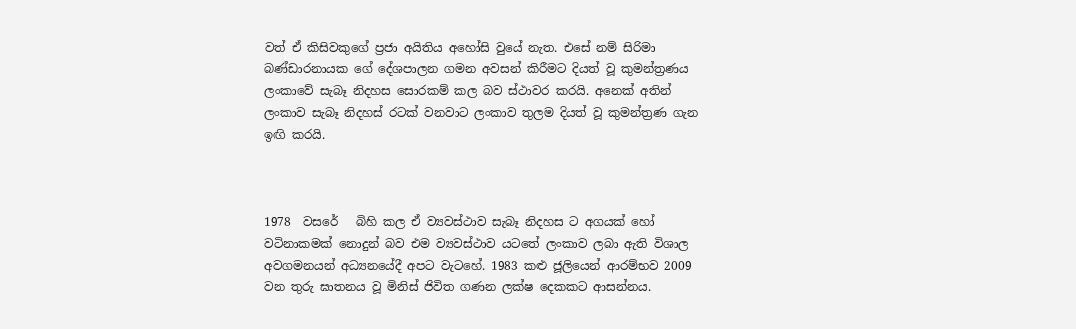වත් ඒ කිසිවකුගේ ප්‍රජා අයිතිය අහෝසි වුයේ නැත. එසේ නම් සිරිමා බණ්ඩාරනායක ගේ දේශපාලන ගමන අවසන් කිරීමට දියත් වූ කුමන්ත්‍රණය ලංකාවේ සැබෑ නිදහස සොරකම් කල බව ස්ථාවර කරයි. අනෙක් අතින් ලංකාව සැබෑ නිදහස් රටක් වනවාට ලංකාව තුලම දියත් වූ කුමන්ත්‍රණ ගැන ඉඟි කරයි.



1978  වසරේ   බිහි කල ඒ ව්‍යවස්ථාව සැබෑ නිදහස ට අගයක් හෝ වටිනාකමක් නොදුන් බව එම ව්‍යවස්ථාව යටතේ ලංකාව ලබා ඇති විශාල අවගමනයන් අධ්‍යනයේදී අපට වැටහේ. 1983 කළු ජූලියෙන් ආරම්භව 2009 වන තුරු ඝාතනය වූ මිනිස් ජිවිත ගණන ලක්ෂ දෙකකට ආසන්නය.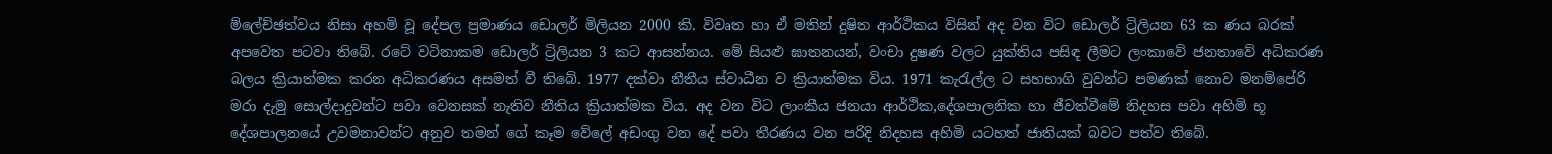ම්ලේච්ඡත්වය නිසා අහමි වූ දේපල ප්‍රමාණය ඩොලර් මිලියන 2000 කි. විවෘත හා ඒ මතින් දුෂිත ආර්ථිකය විසින් අද වන විට ඩොලර් ට්‍රිලියන 63 ක ණය බරක් අපවෙත පටවා තිබේ. රටේ වටිනාකම ඩොලර් ට්‍රිලියන 3 කට ආසන්නය. මේ සියළු ඝාතනයන්, වංචා දුෂණ වලට යුක්තිය පසිඳ ලීමට ලංකාවේ ජනතාවේ අධිකරණ බලය ක්‍රියාත්මක කරන අධිකරණය අසමත් වී තිබේ. 1977 දක්වා නීතීය ස්වාධීන ව ක්‍රියාත්මක විය. 1971 කැරැල්ල ට සහභාගි වුවන්ට පමණක් නොව මනම්පේරි මරා දැමු සොල්දාදුවන්ට පවා වෙනසක් නැතිව නීතිය ක්‍රියාත්මක විය. අද වන විට ලාංකීය ජනයා ආර්ථික,දේශපාලනික හා ජීවත්වීමේ නිදහස පවා අහිමි භූ දේශපාලනයේ උවමනාවන්ට අනුව තමන් ගේ කෑම වේලේ අඩංගු වන දේ පවා තීරණය වන පරිදි නිදහස අහිමි යටහත් ජාතියක් බවට පත්ව තිබේ.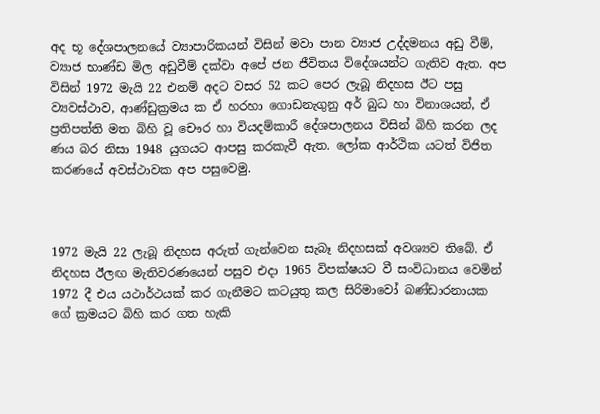අද භූ දේශපාලනයේ ව්‍යාපාරිකයන් විසින් මවා පාන ව්‍යාජ උද්දමනය අඩු වීම්, ව්‍යාජ භාණ්ඩ මිල අඩුවීම් දක්වා අපේ ජන ජීවිතය විදේශයන්ට ගැතිව ඇත. අප විසින් 1972 මැයි 22 එනම් අදට වසර 52 කට පෙර ලැබූ නිදහස ඊට පසු ව්‍යවස්ථාව, ආණ්ඩුක්‍රමය ක ඒ හරහා ගොඩනැගුනු අර් බුධ හා විනාශයන්, ඒ ප්‍රතිපත්ති මත බිහි වූ චෞර හා වියදම්කාරී දේශපාලනය විසින් බිහි කරන ලද ණය බර නිසා 1948 යුගයට ආපසු කරකැවී ඇත. ලෝක ආර්ථික යටත් විජිත කරණයේ අවස්ථාවක අප පසුවෙමු.



1972 මැයි 22 ලැබූ නිදහස අරුත් ගැන්වෙන සැබෑ නිදහසක් අවශ්‍යව තිබේ. ඒ නිදහස ඊලඟ මැතිවරණයෙන් පසුව එදා 1965 විපක්ෂයට වී සංවිධානය වෙමින් 1972 දී එය යථාර්ථයක් කර ගැනීමට කටයුතු කල සිරිමාවෝ බණ්ඩාරනායක ගේ ක්‍රමයට බිහි කර ගත හැකි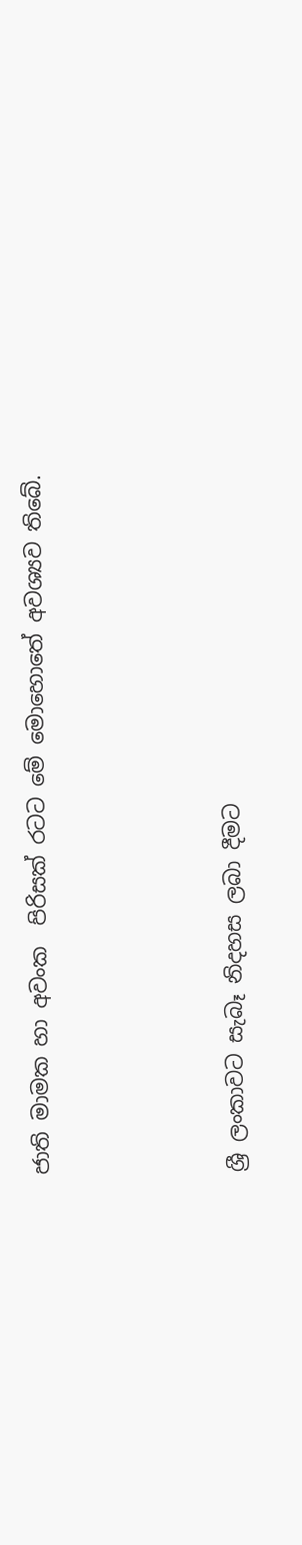ජාති මාමක හා අවංක  පිරිසක් රටට මේ මොහොතේ අවශ්‍යව තිබේ.



ශ්‍රී ලංකාවට සැබෑ නිදහස ලබා දීමට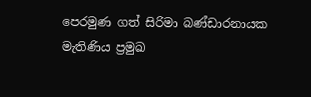පෙරමුණ ගත් සිරිමා බණ්ඩාරනායක මැතිණිය ප්‍රමුඛ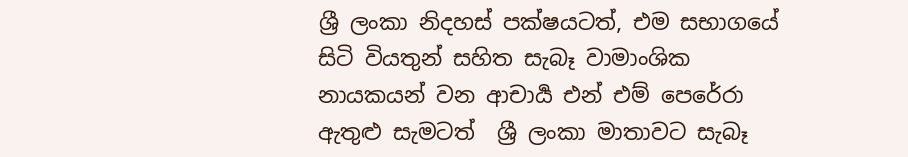ශ්‍රී ලංකා නිදහස් පක්ෂයටත්, එම සභාගයේ සිටි වියතුන් සහිත සැබෑ වාමාංශික නායකයන් වන ආචාර්‍ය එන් එම් පෙරේරා ඇතුළු සැමටත්  ශ්‍රී ලංකා මාතාවට සැබෑ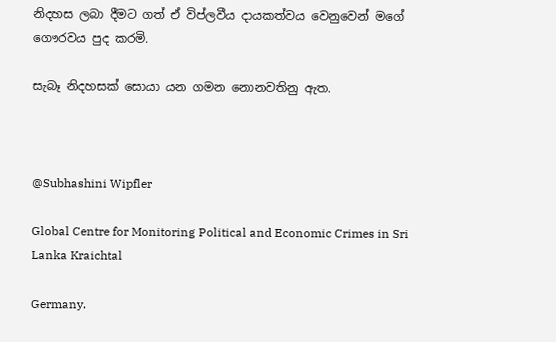නිදහස ලබා දීමට ගත් ඒ විප්ලවීය දායකත්වය වෙනුවෙන් මගේ ගෞරවය පුද කරමි.

සැබෑ නිදහසක් සොයා යන ගමන නොනවතිනු ඇත.



@Subhashini Wipfler

Global Centre for Monitoring Political and Economic Crimes in Sri Lanka Kraichtal

Germany.